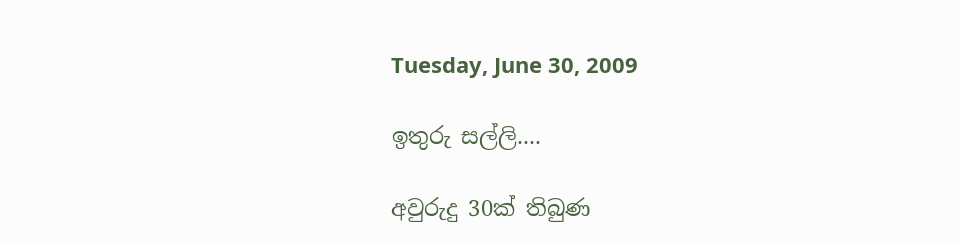Tuesday, June 30, 2009

ඉතුරු සල්ලි....

අවුරුදු 30ක් තිබුණ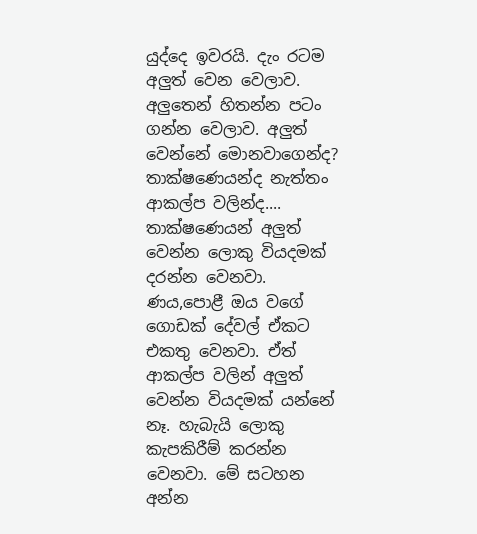යුද්දෙ ඉවරයි. දැං රටම අලුත් වෙන වෙලාව. අලුතෙන් හිතන්න පටං ගන්න වෙලාව. අලුත් වෙන්නේ මොනවාගෙන්ද? තාක්ෂණෙයන්ද නැත්තං ආකල්ප වලින්ද.... තාක්ෂණෙයන් අලුත් වෙන්න ලොකු වියදමක් දරන්න වෙනවා. ණය,පොළී ඔය වගේ ගොඩක් දේවල් ඒකට එකතු වෙනවා. ඒත් ආකල්ප වලින් අලුත් වෙන්න වියදමක් යන්නේ නෑ. හැබැයි ලොකු කැපකිරීම් කරන්න වෙනවා. මේ සටහන අන්න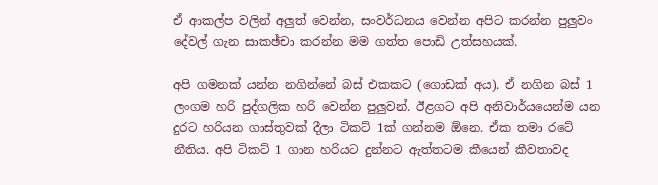ඒ ආකල්ප වලින් අලුත් වෙන්න, සංවර්ධනය වෙන්න අපිට කරන්න පුලුවං දේවල් ගැන සාකඡ්චා කරන්න මම ගත්ත පොඩි උත්සහයක්.

අපි ගමනක් යන්න නගින්නේ බස් එකකට (ගොඩක් අය). ඒ නගින බස් 1 ලංගම හරි පුද්ගලික හරි වෙන්න පුලුවන්. ඊළගට අපි අනිවාර්යයෙන්ම යන දුරට හරියන ගාස්තුවක් දීලා ටිකට් 1ක් ගන්නම ඕනෙ. ඒක තමා රටේ නීතිය. අපි ටිකට් 1 ගාන හරියට දුන්නට ඇත්තටම කීයෙන් කීවතාවද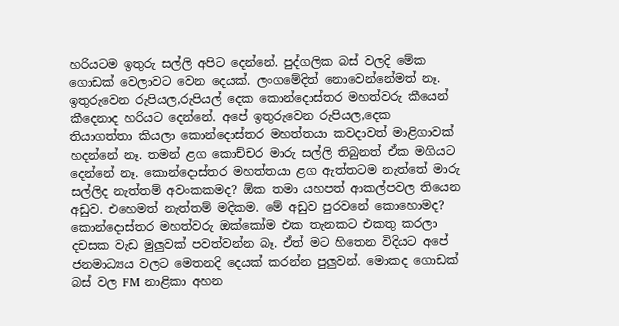හරියටම ඉතුරු සල්ලි අපිට දෙන්නේ. පුද්ගලික බස් වලදි මේක ගොඩක් වෙලාවට වෙන දෙයක්. ලංගමේදිත් නොවෙන්නේමත් නෑ. ඉතුරුවෙන රුපියල,රුපියල් දෙක කොන්දොස්තර මහත්වරු කීයෙන් කීදෙනාද හරියට දෙන්නේ. අපේ ඉතුරුවෙන රුපියල,දෙක තියාගත්තා කියලා කොන්දොස්තර මහත්තයා කවදාවත් මාළිගාවක් හදන්නේ නෑ. තමන් ළග කොච්චර මාරු සල්ලි තිබුනත් ඒක මගියට දෙන්නේ නෑ. කොන්දොස්තර මහත්තයා ළග ඇත්තටම නැත්තේ මාරු සල්ලිද නැත්තම් අවංකකමද? ඕක තමා යහපත් ආකල්පවල තියෙන අඩුව. එහෙමත් නැත්තම් මදිකම. මේ අඩුව පුරවනේ කොහොමද? කොන්දොස්තර මහත්වරු ඔක්කෝම එක තැනකට එකතු කරලා දචසක වැඩ මුලුවක් පවත්වන්න බෑ. ඒත් මට හිතෙන විදියට අපේ ජනමාධ්‍යය වලට මෙතනදි දෙයක් කරන්න පුලුවන්. මොකද ගොඩක් බස් වල FM නාළිකා අහන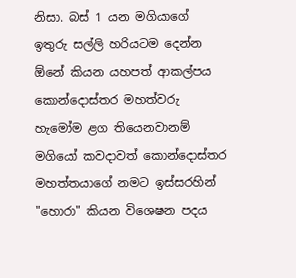නිසා. බස් 1 යන මගියාගේ ඉතුරු සල්ලි හරියටම දෙන්න ඕනේ කියන යහපත් ආකල්පය කොන්දොස්තර මහත්වරු හැමෝම ළග තියෙනවානම් මගියෝ කවදාවත් කොන්දොස්තර මහත්තයාගේ නමට ඉස්සරහින් "හොරා" කියන විශෙෂන පදය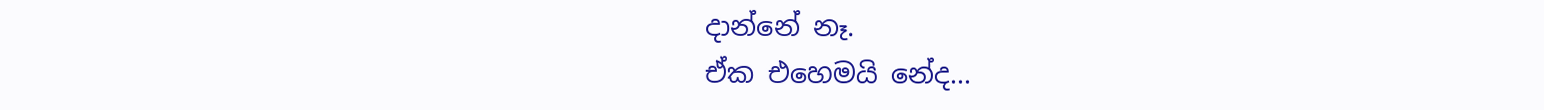දාන්නේ නෑ.
ඒක එහෙමයි නේද...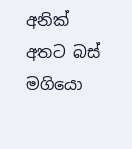අනික් අතට බස් මගියො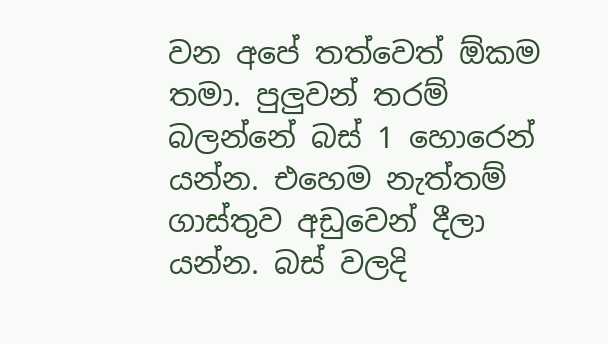වන අපේ තත්වෙත් ඕකම තමා. පුලුවන් තරම් බලන්නේ බස් 1 හොරෙන් යන්න. එහෙම නැත්තම් ගාස්තුව අඩුවෙන් දීලා යන්න. බස් වලදි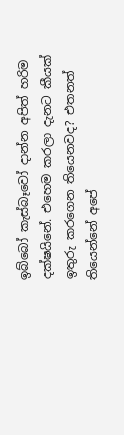ඉබ්බෝ කැස්බෑවෝ දාන්න අපිත් හරිම දක්ෂයිනේ. එහෙම කරලා දැනට කීයක් ඉතුරු කරගෙන තියෙනවද? එතනත් තියෙන්නේ අපේ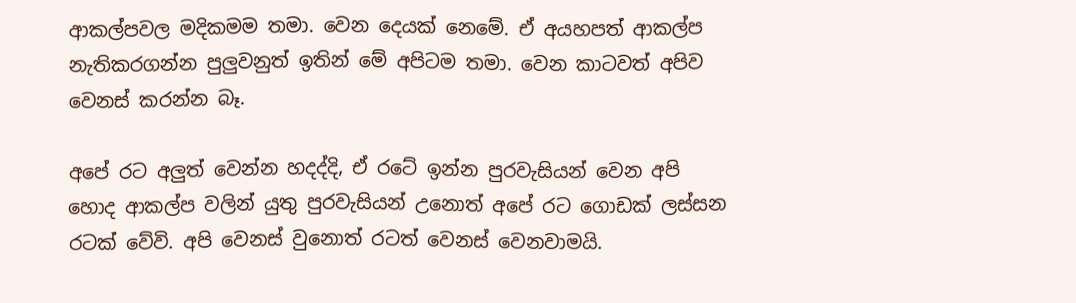ආකල්පවල මදිකමම තමා. වෙන දෙයක් නෙමේ. ඒ අයහපත් ආකල්ප නැතිකරගන්න පුලුවනුත් ඉතින් මේ අපිටම තමා. වෙන කාටවත් අපිව වෙනස් කරන්න බෑ.

අපේ රට අලුත් වෙන්න හදද්දි, ඒ රටේ ඉන්න පුරවැසියන් වෙන අපි හොද ආකල්ප වලින් යුතු පුරවැසියන් උනොත් අපේ රට ගොඩක් ලස්සන රටක් වේවි. අපි වෙනස් වුනොත් රටත් වෙනස් වෙනවාමයි.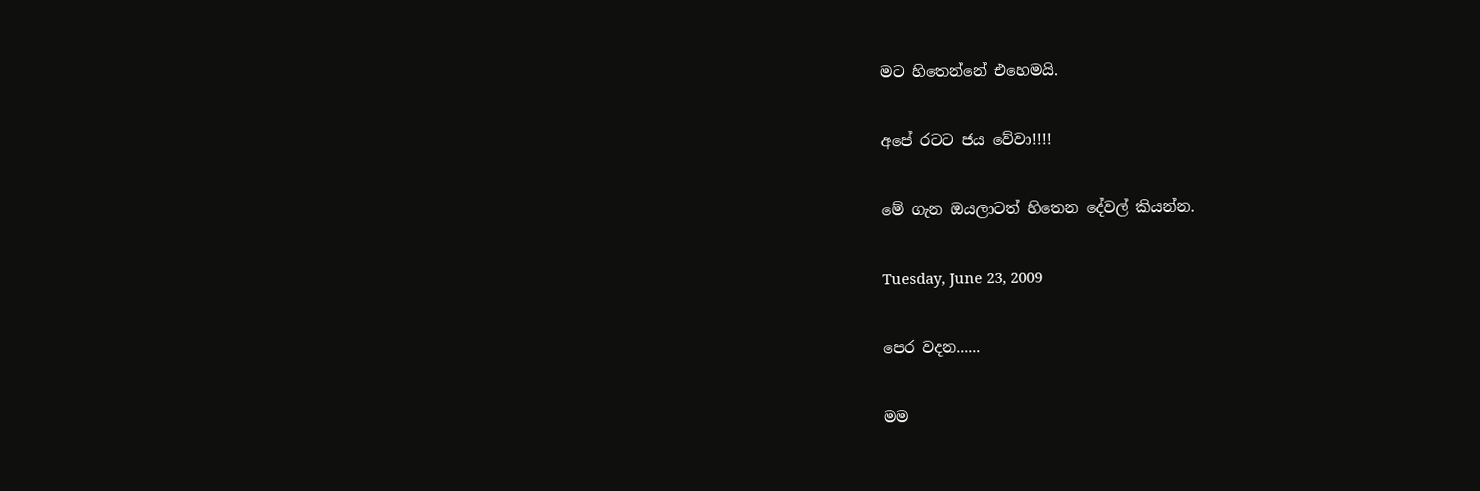මට හිතෙන්නේ එහෙමයි.

අපේ රටට ජය වේවා!!!!

මේ ගැන ඔයලාටත් හිතෙන දේවල් කියන්න.

Tuesday, June 23, 2009

පෙර වදන......

මම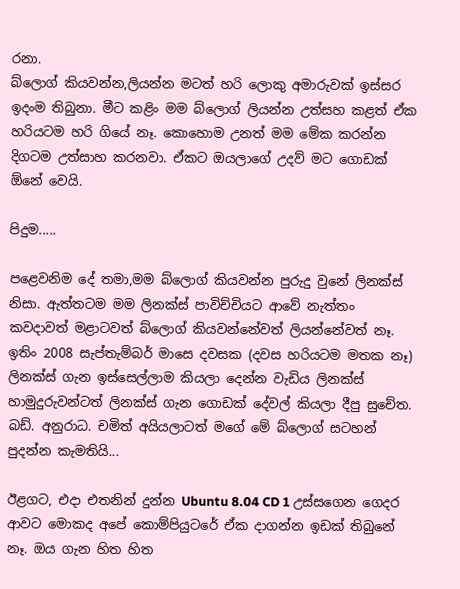රනා.
බ්ලොග් කියවන්න,ලියන්න මටත් හරි ලොකු අමාරුවක් ඉස්සර ඉ‍දංම තිබුනා. මීට කළිං මම බ්ලොග් ලියන්න උත්සහ කළත් ඒක හරියටම හරි ගියේ නෑ. කොහොම උනත් මම මේක කරන්න දිගටම උත්සාහ කරනවා. ඒකට ඔයලාගේ උදව් මට ගොඩක් ඕනේ වෙයි.

පිදුම.....

පළෙවනිම දේ තමා,මම බ්ලොග් කියවන්න පුරුදු වුනේ ලිනක්ස් නිසා. ඇත්තටම මම ලිනක්ස් පාවිච්චියට ආවේ නැත්තං කවදාවත් මළාටවත් බ්ලොග් කියවන්නේවත් ලියන්නේවත් නෑ. ඉතිං 2008 සැප්තැම්බර් මාසෙ දවසක (දවස හරියටම මතක නෑ) ලිනක්ස් ගැන ඉස්සෙල්ලාම කියලා දෙන්න වැඩිය ලිනක්ස් හාමුදුරුවන්ටත් ලිනක්ස් ගැන ගොඩක් දේවල් කියලා දීපු සුචේත. බඩ්. අනුරාධ. චමිත් අයියලාටත් මගේ මේ බ්ලොග් සටහන් පුදන්න කැමතියි...

ඊළ‍ගට, එදා එතනින් දුන්න Ubuntu 8.04 CD 1 උස්සගෙන ගෙදර ආවට මොකද අපේ කොම්පියුටරේ ඒක දාගන්න ඉඩක් තිබුනේ නෑ. ඔය ගැන හිත හිත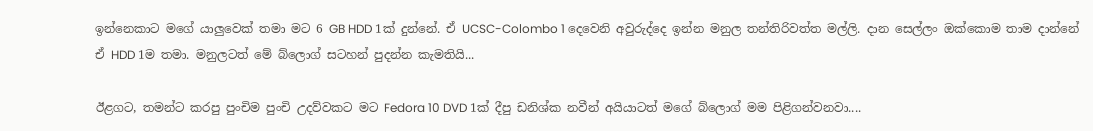ඉන්නෙකාට මගේ යාලුවෙක් තමා මට 6 GB HDD 1ක් දුන්නේ. ඒ UCSC-Colombo 1 දෙවෙනි අවුරුද්දෙ ඉන්න මනුල තන්තිරිවත්ත මල්ලි. දාන සෙල්ලං ඔක්කොම තාම දාන්නේ ඒ HDD 1ම තමා. මනුලටත් මේ බ්ලොග් සටහන් පුදන්න කැමතියි...

ඊළගට, තමන්ට කරපු පුංචිම පුංචි උදව්වකට මට Fedora 10 DVD 1ක් දීපු ඩනිශ්ක නවීන් අයියාටත් මගේ බ්ලොග් මම පිළිගන්වනවා....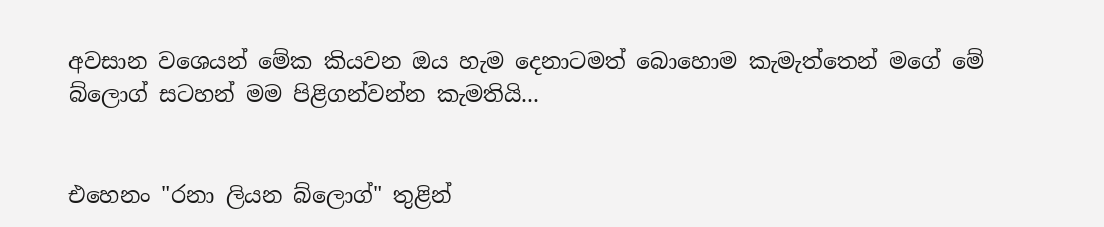අවසාන වශෙයන් මේක කියවන ඔය හැම දෙනාටමත් බොහොම කැමැත්තෙන් මගේ මේ බ්ලොග් සටහන් මම පිළිගන්වන්න කැමතියි...


එහෙනං "රනා ලියන බ්ලොග්" තුළින්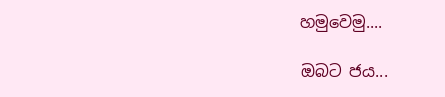හමුවෙමු....

ඔබට ජය...